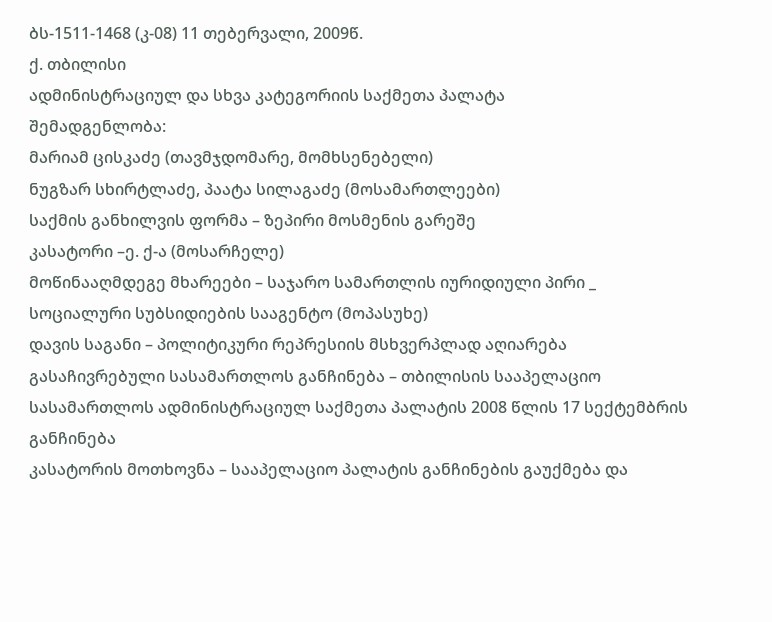ბს-1511-1468 (კ-08) 11 თებერვალი, 2009წ.
ქ. თბილისი
ადმინისტრაციულ და სხვა კატეგორიის საქმეთა პალატა
შემადგენლობა:
მარიამ ცისკაძე (თავმჯდომარე, მომხსენებელი)
ნუგზარ სხირტლაძე, პაატა სილაგაძე (მოსამართლეები)
საქმის განხილვის ფორმა – ზეპირი მოსმენის გარეშე
კასატორი –ე. ქ-ა (მოსარჩელე)
მოწინააღმდეგე მხარეები – საჯარო სამართლის იურიდიული პირი _ სოციალური სუბსიდიების სააგენტო (მოპასუხე)
დავის საგანი – პოლიტიკური რეპრესიის მსხვერპლად აღიარება
გასაჩივრებული სასამართლოს განჩინება – თბილისის სააპელაციო სასამართლოს ადმინისტრაციულ საქმეთა პალატის 2008 წლის 17 სექტემბრის განჩინება
კასატორის მოთხოვნა – სააპელაციო პალატის განჩინების გაუქმება და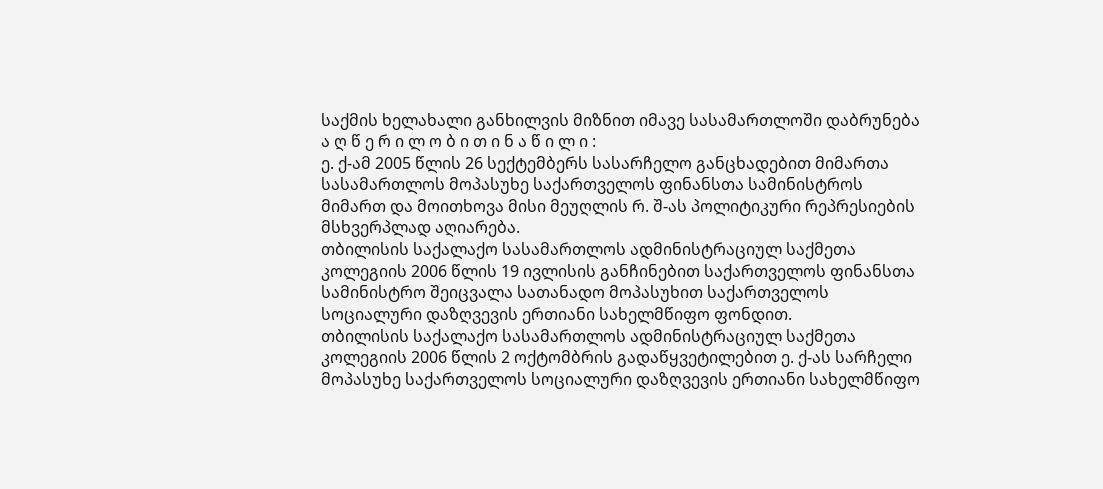საქმის ხელახალი განხილვის მიზნით იმავე სასამართლოში დაბრუნება
ა ღ წ ე რ ი ლ ო ბ ი თ ი ნ ა წ ი ლ ი :
ე. ქ-ამ 2005 წლის 26 სექტემბერს სასარჩელო განცხადებით მიმართა სასამართლოს მოპასუხე საქართველოს ფინანსთა სამინისტროს მიმართ და მოითხოვა მისი მეუღლის რ. შ-ას პოლიტიკური რეპრესიების მსხვერპლად აღიარება.
თბილისის საქალაქო სასამართლოს ადმინისტრაციულ საქმეთა კოლეგიის 2006 წლის 19 ივლისის განჩინებით საქართველოს ფინანსთა სამინისტრო შეიცვალა სათანადო მოპასუხით საქართველოს სოციალური დაზღვევის ერთიანი სახელმწიფო ფონდით.
თბილისის საქალაქო სასამართლოს ადმინისტრაციულ საქმეთა კოლეგიის 2006 წლის 2 ოქტომბრის გადაწყვეტილებით ე. ქ-ას სარჩელი მოპასუხე საქართველოს სოციალური დაზღვევის ერთიანი სახელმწიფო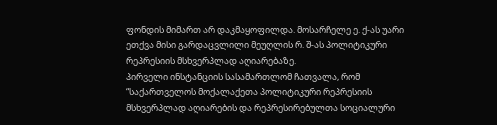ფონდის მიმართ არ დაკმაყოფილდა. მოსარჩელე ე. ქ-ას უარი ეთქვა მისი გარდაცვლილი მეუღლის რ. შ-ას პოლიტიკური რეპრესიის მსხვერპლად აღიარებაზე.
პირველი ინსტანციის სასამართლომ ჩათვალა, რომ “საქართველოს მოქალაქეთა პოლიტიკური რეპრესიის მსხვერპლად აღიარების და რეპრესირებულთა სოციალური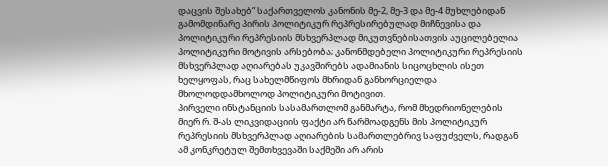დაცვის შესახებ” საქართველოს კანონის მე-2, მე-3 და მე-4 მუხლებიდან გამომდინარე პირის პოლიტიკურ რეპრესირებულად მიჩნევისა და პოლიტიკური რეპრესიის მსხვერპლად მიკუთვნებისათვის აუცილებელია პოლიტიკური მოტივის არსებობა; კანონმდებელი პოლიტიკური რეპრესიის მსხვერპლად აღიარებას უკავშირებს ადამიანის სიცოცხლის ისეთ ხელყოფას, რაც სახელმწიფოს მხრიდან განხორციელდა მხოლოდდამხოლოდ პოლიტიკური მოტივით.
პირველი ინსტანციის სასამართლომ განმარტა, რომ მხედრიონელების მიერ რ. შ-ას ლიკვიდაციის ფაქტი არ წარმოადგენს მის პოლიტიკურ რეპრესიის მსხვერპლად აღიარების სამართლებრივ საფუძველს, რადგან ამ კონკრეტულ შემთხვევაში საქმეში არ არის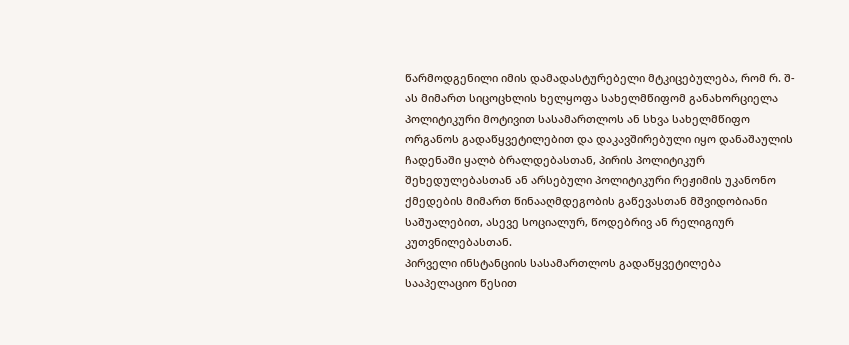წარმოდგენილი იმის დამადასტურებელი მტკიცებულება, რომ რ. შ-ას მიმართ სიცოცხლის ხელყოფა სახელმწიფომ განახორციელა პოლიტიკური მოტივით სასამართლოს ან სხვა სახელმწიფო ორგანოს გადაწყვეტილებით და დაკავშირებული იყო დანაშაულის ჩადენაში ყალბ ბრალდებასთან, პირის პოლიტიკურ შეხედულებასთან ან არსებული პოლიტიკური რეჟიმის უკანონო ქმედების მიმართ წინააღმდეგობის გაწევასთან მშვიდობიანი საშუალებით, ასევე სოციალურ, წოდებრივ ან რელიგიურ კუთვნილებასთან.
პირველი ინსტანციის სასამართლოს გადაწყვეტილება სააპელაციო წესით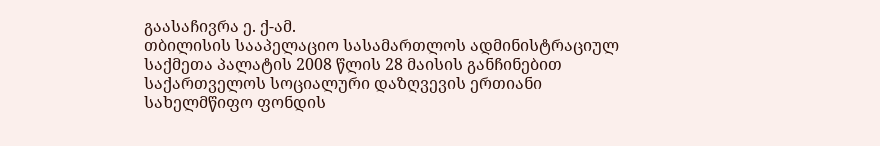გაასაჩივრა ე. ქ-ამ.
თბილისის სააპელაციო სასამართლოს ადმინისტრაციულ საქმეთა პალატის 2008 წლის 28 მაისის განჩინებით საქართველოს სოციალური დაზღვევის ერთიანი სახელმწიფო ფონდის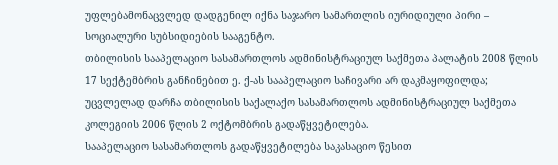უფლებამონაცვლედ დადგენილ იქნა საჯარო სამართლის იურიდიული პირი – სოციალური სუბსიდიების სააგენტო.
თბილისის სააპელაციო სასამართლოს ადმინისტრაციულ საქმეთა პალატის 2008 წლის 17 სექტემბრის განჩინებით ე. ქ-ას სააპელაციო საჩივარი არ დაკმაყოფილდა; უცვლელად დარჩა თბილისის საქალაქო სასამართლოს ადმინისტრაციულ საქმეთა კოლეგიის 2006 წლის 2 ოქტომბრის გადაწყვეტილება.
სააპელაციო სასამართლოს გადაწყვეტილება საკასაციო წესით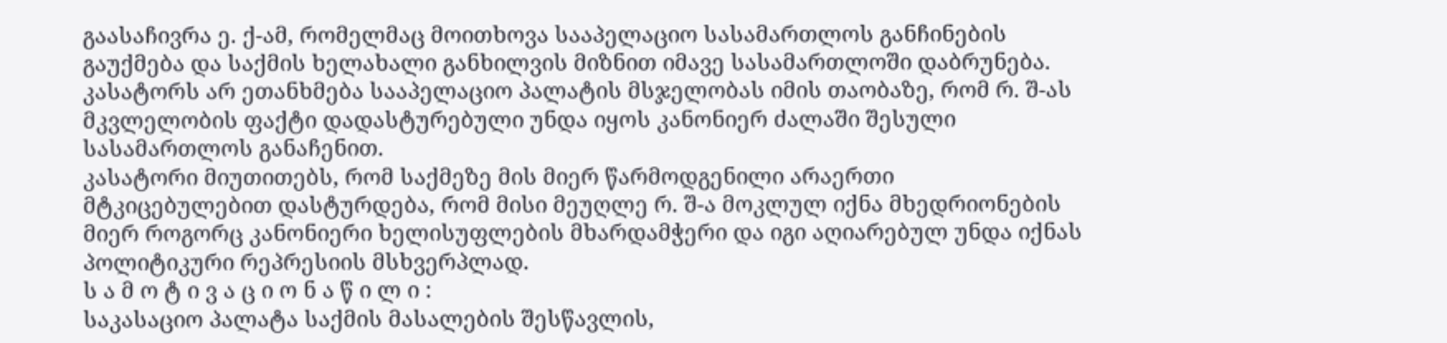გაასაჩივრა ე. ქ-ამ, რომელმაც მოითხოვა სააპელაციო სასამართლოს განჩინების გაუქმება და საქმის ხელახალი განხილვის მიზნით იმავე სასამართლოში დაბრუნება.
კასატორს არ ეთანხმება სააპელაციო პალატის მსჯელობას იმის თაობაზე, რომ რ. შ-ას მკვლელობის ფაქტი დადასტურებული უნდა იყოს კანონიერ ძალაში შესული სასამართლოს განაჩენით.
კასატორი მიუთითებს, რომ საქმეზე მის მიერ წარმოდგენილი არაერთი მტკიცებულებით დასტურდება, რომ მისი მეუღლე რ. შ-ა მოკლულ იქნა მხედრიონების მიერ როგორც კანონიერი ხელისუფლების მხარდამჭერი და იგი აღიარებულ უნდა იქნას პოლიტიკური რეპრესიის მსხვერპლად.
ს ა მ ო ტ ი ვ ა ც ი ო ნ ა წ ი ლ ი :
საკასაციო პალატა საქმის მასალების შესწავლის,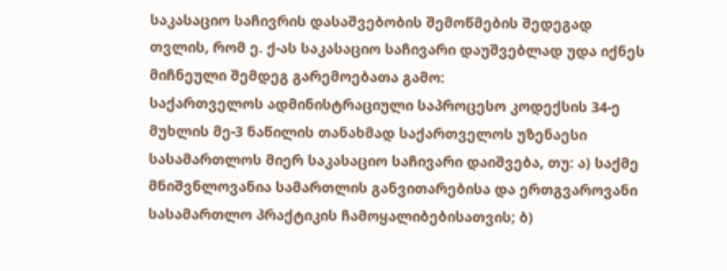საკასაციო საჩივრის დასაშვებობის შემოწმების შედეგად თვლის, რომ ე. ქ-ას საკასაციო საჩივარი დაუშვებლად უდა იქნეს მიჩნეული შემდეგ გარემოებათა გამო:
საქართველოს ადმინისტრაციული საპროცესო კოდექსის 34-ე მუხლის მე-3 ნაწილის თანახმად საქართველოს უზენაესი სასამართლოს მიერ საკასაციო საჩივარი დაიშვება, თუ: ა) საქმე მნიშვნლოვანია სამართლის განვითარებისა და ერთგვაროვანი სასამართლო პრაქტიკის ჩამოყალიბებისათვის; ბ)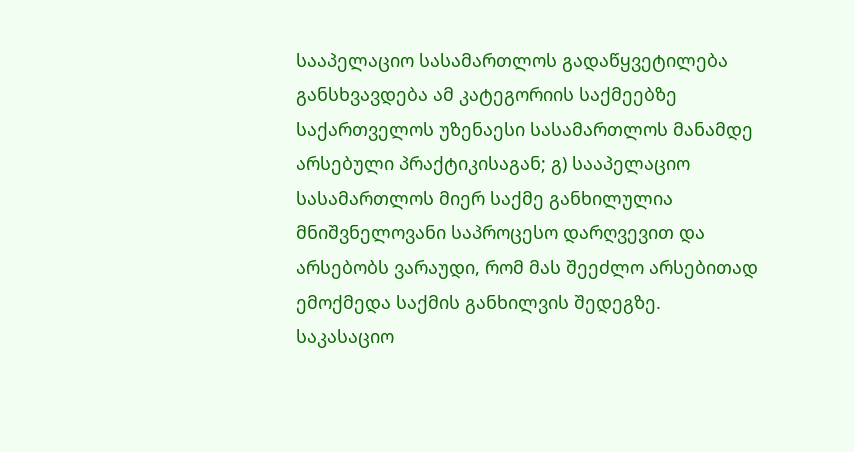სააპელაციო სასამართლოს გადაწყვეტილება განსხვავდება ამ კატეგორიის საქმეებზე საქართველოს უზენაესი სასამართლოს მანამდე არსებული პრაქტიკისაგან; გ) სააპელაციო სასამართლოს მიერ საქმე განხილულია მნიშვნელოვანი საპროცესო დარღვევით და არსებობს ვარაუდი, რომ მას შეეძლო არსებითად ემოქმედა საქმის განხილვის შედეგზე.
საკასაციო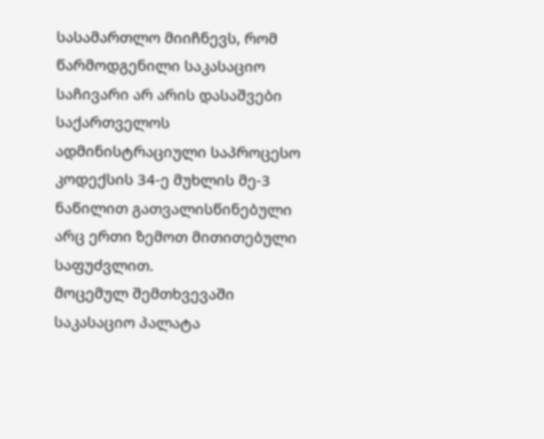სასამართლო მიიჩნევს, რომ წარმოდგენილი საკასაციო საჩივარი არ არის დასაშვები საქართველოს ადმინისტრაციული საპროცესო კოდექსის 34-ე მუხლის მე-3 ნაწილით გათვალისწინებული არც ერთი ზემოთ მითითებული საფუძვლით.
მოცემულ შემთხვევაში საკასაციო პალატა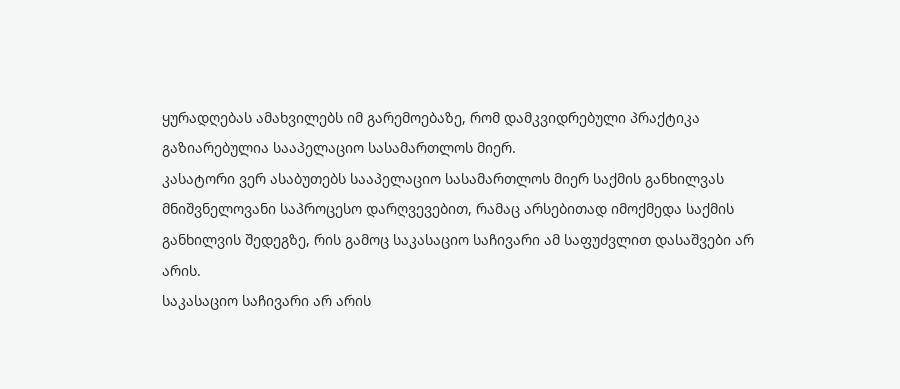ყურადღებას ამახვილებს იმ გარემოებაზე, რომ დამკვიდრებული პრაქტიკა გაზიარებულია სააპელაციო სასამართლოს მიერ.
კასატორი ვერ ასაბუთებს სააპელაციო სასამართლოს მიერ საქმის განხილვას მნიშვნელოვანი საპროცესო დარღვევებით, რამაც არსებითად იმოქმედა საქმის განხილვის შედეგზე, რის გამოც საკასაციო საჩივარი ამ საფუძვლით დასაშვები არ არის.
საკასაციო საჩივარი არ არის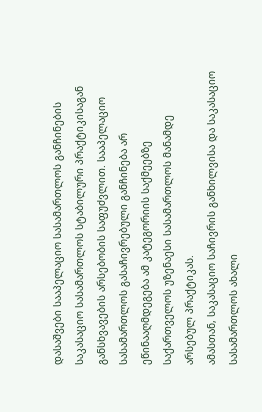დასაშვები სააპელაციო სასამართლოს განჩინების საკასაციო სასამართლოს სტაბილური პრაქტიკისაგან განსხვავების არსებობის საფუძვლით. სააპელაციო სასამართლოს გასაჩივრებული განჩინება არ ეწინააღმდეგება ამ კატეგორიის საქმეებზე საქართველოს უზენაესი სასამართლოს მანამდე არსებულ პრაქტიკას.
ამასთან, საკასაციო საჩივრის განხილვისა და საკასაციო სასამართლოს ახალი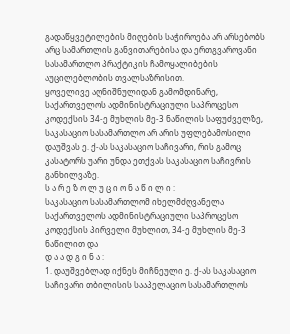გადაწყვეტილების მიღების საჭიროება არ არსებობს არც სამართლის განვითარებისა და ერთგვაროვანი სასამართლო პრაქტიკის ჩამოყალიბების აუცილებლობის თვალსაზრისით.
ყოველივე აღნიშნულიდან გამომდინარე, საქართველოს ადმინისტრაციული საპროცესო კოდექსის 34-ე მუხლის მე-3 ნაწილის საფუძველზე, საკასაციო სასამართლო არ არის უფლებამოსილი დაუშვას ე. ქ-ას საკასაციო საჩივარი, რის გამოც კასატორს უარი უნდა ეთქვას საკასაციო საჩივრის განხილვაზე.
ს ა რ ე ზ ო ლ უ ც ი ო ნ ა წ ი ლ ი :
საკასაციო სასამართლომ იხელმძღვანელა საქართველოს ადმინისტრაციული საპროცესო კოდექსის პირველი მუხლით, 34-ე მუხლის მე-3 ნაწილით და
დ ა ა დ გ ი ნ ა :
1. დაუშვებლად იქნეს მიჩნეული ე. ქ-ას საკასაციო საჩივარი თბილისის სააპელაციო სასამართლოს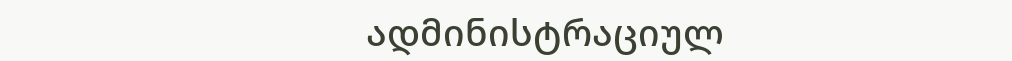ადმინისტრაციულ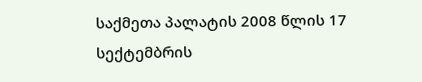საქმეთა პალატის 2008 წლის 17 სექტემბრის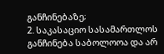განჩინებაზე;
2. საკასაციო სასამართლოს განჩინება საბოლოოა და არ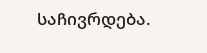საჩივრდება.